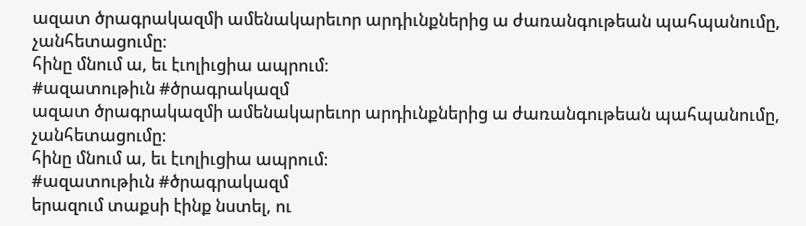ազատ ծրագրակազմի ամենակարեւոր արդիւնքներից ա ժառանգութեան պահպանումը, չանհետացումը։
հինը մնում ա, եւ էւոլիւցիա ապրում։
#ազատութիւն #ծրագրակազմ
ազատ ծրագրակազմի ամենակարեւոր արդիւնքներից ա ժառանգութեան պահպանումը, չանհետացումը։
հինը մնում ա, եւ էւոլիւցիա ապրում։
#ազատութիւն #ծրագրակազմ
երազում տաքսի էինք նստել, ու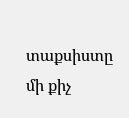տաքսիստը մի քիչ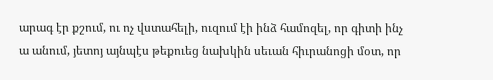արագ էր քշում, ու ոչ վստահելի, ուզում էի ինձ համոզել, որ գիտի ինչ ա անում, յետոյ այնպէս թեքուեց նախկին սեւան հիւրանոցի մօտ, որ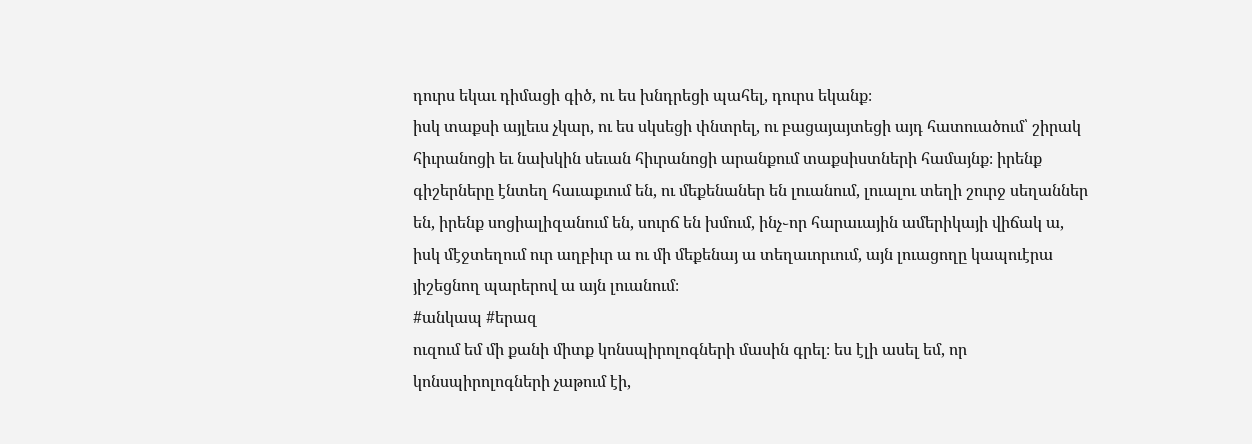դուրս եկաւ դիմացի գիծ, ու ես խնդրեցի պահել, դուրս եկանք։
իսկ տաքսի այլեւս չկար, ու ես սկսեցի փնտրել, ու բացայայտեցի այդ հատուածում՝ շիրակ հիւրանոցի եւ նախկին սեւան հիւրանոցի արանքում տաքսիստների համայնք։ իրենք գիշերները էնտեղ հաւաքւում են, ու մեքենաներ են լուանում, լուալու տեղի շուրջ սեղաններ են, իրենք սոցիալիզանում են, սուրճ են խմում, ինչ֊որ հարաւային ամերիկայի վիճակ ա, իսկ մէջտեղում ուր աղբիւր ա ու մի մեքենայ ա տեղաւորւում, այն լուացողը կապուէրա յիշեցնող պարերով ա այն լուանում։
#անկապ #երազ
ուզում եմ մի քանի միտք կոնսպիրոլոգների մասին գրել։ ես էլի ասել եմ, որ կոնսպիրոլոգների չաթում էի,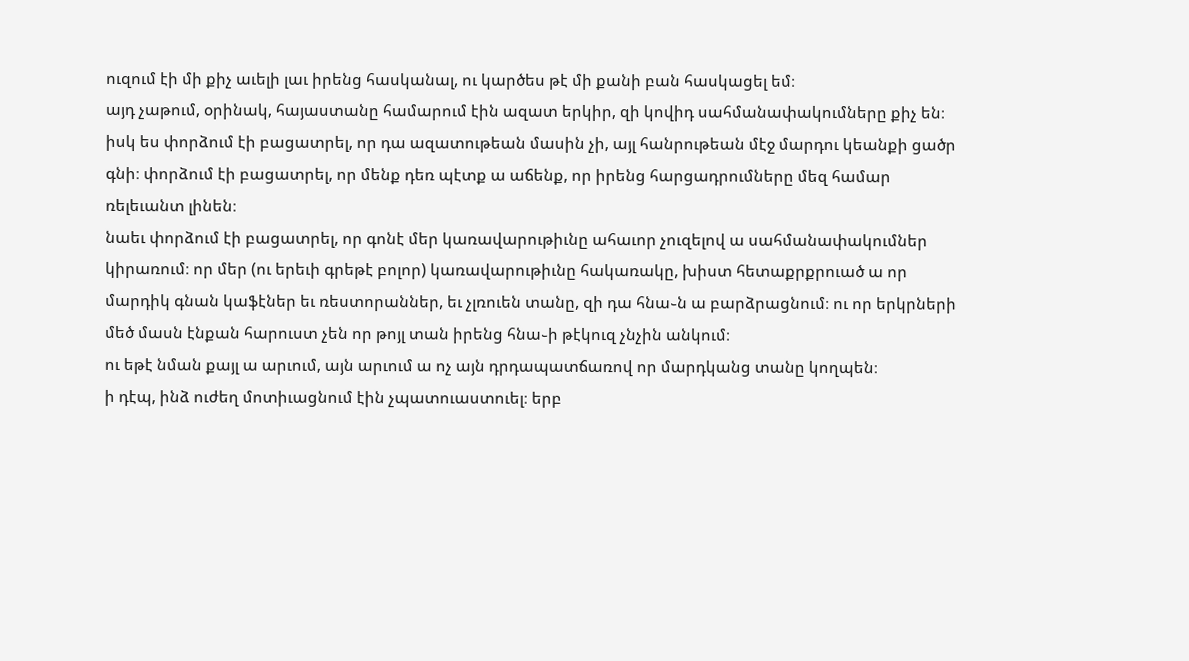ուզում էի մի քիչ աւելի լաւ իրենց հասկանալ, ու կարծես թէ մի քանի բան հասկացել եմ։
այդ չաթում, օրինակ, հայաստանը համարում էին ազատ երկիր, զի կովիդ սահմանափակումները քիչ են։ իսկ ես փորձում էի բացատրել, որ դա ազատութեան մասին չի, այլ հանրութեան մէջ մարդու կեանքի ցածր գնի։ փորձում էի բացատրել, որ մենք դեռ պէտք ա աճենք, որ իրենց հարցադրումները մեզ համար ռելեւանտ լինեն։
նաեւ փորձում էի բացատրել, որ գոնէ մեր կառավարութիւնը ահաւոր չուզելով ա սահմանափակումներ կիրառում։ որ մեր (ու երեւի գրեթէ բոլոր) կառավարութիւնը հակառակը, խիստ հետաքրքրուած ա որ մարդիկ գնան կաֆէներ եւ ռեստորաններ, եւ չլռուեն տանը, զի դա հնա֊ն ա բարձրացնում։ ու որ երկրների մեծ մասն էնքան հարուստ չեն որ թոյլ տան իրենց հնա֊ի թէկուզ չնչին անկում։
ու եթէ նման քայլ ա արւում, այն արւում ա ոչ այն դրդապատճառով որ մարդկանց տանը կողպեն։
ի դէպ, ինձ ուժեղ մոտիւացնում էին չպատուաստուել։ երբ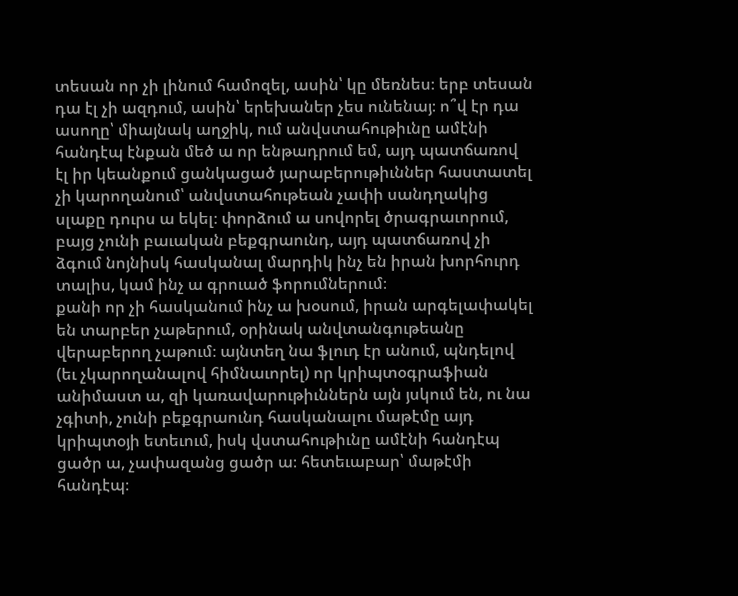տեսան որ չի լինում համոզել, ասին՝ կը մեռնես։ երբ տեսան դա էլ չի ազդում, ասին՝ երեխաներ չես ունենայ։ ո՞վ էր դա ասողը՝ միայնակ աղջիկ, ում անվստահութիւնը ամէնի հանդէպ էնքան մեծ ա որ ենթադրում եմ, այդ պատճառով էլ իր կեանքում ցանկացած յարաբերութիւններ հաստատել չի կարողանում՝ անվստահութեան չափի սանդղակից սլաքը դուրս ա եկել։ փորձում ա սովորել ծրագրաւորում, բայց չունի բաւական բեքգրաունդ, այդ պատճառով չի ձգում նոյնիսկ հասկանալ մարդիկ ինչ են իրան խորհուրդ տալիս, կամ ինչ ա գրուած ֆորումներում։
քանի որ չի հասկանում ինչ ա խօսում, իրան արգելափակել են տարբեր չաթերում, օրինակ անվտանգութեանը վերաբերող չաթում։ այնտեղ նա ֆլուդ էր անում, պնդելով (եւ չկարողանալով հիմնաւորել) որ կրիպտօգրաֆիան անիմաստ ա, զի կառավարութիւններն այն յսկում են, ու նա չգիտի, չունի բեքգրաունդ հասկանալու մաթէմը այդ կրիպտօյի ետեւում, իսկ վստահութիւնը ամէնի հանդէպ ցածր ա, չափազանց ցածր ա։ հետեւաբար՝ մաթէմի հանդէպ։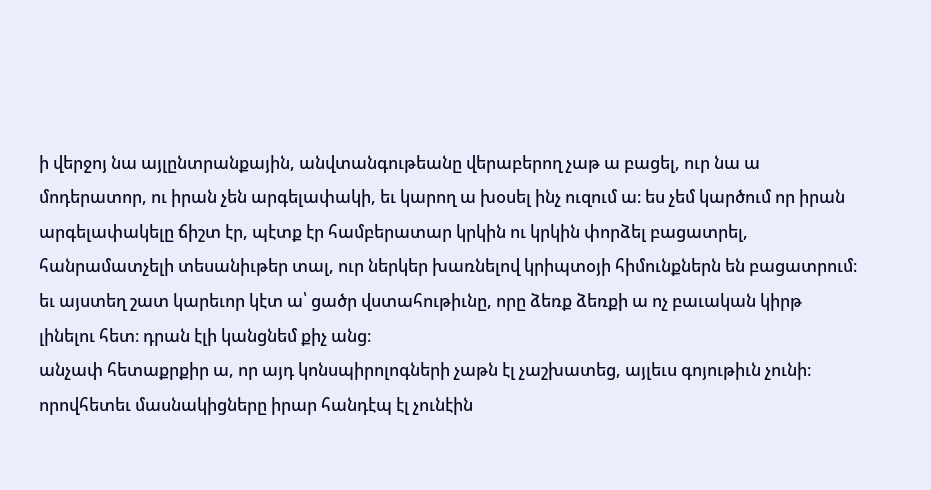ի վերջոյ նա այլընտրանքային, անվտանգութեանը վերաբերող չաթ ա բացել, ուր նա ա մոդերատոր, ու իրան չեն արգելափակի, եւ կարող ա խօսել ինչ ուզում ա։ ես չեմ կարծում որ իրան արգելափակելը ճիշտ էր, պէտք էր համբերատար կրկին ու կրկին փորձել բացատրել, հանրամատչելի տեսանիւթեր տալ, ուր ներկեր խառնելով կրիպտօյի հիմունքներն են բացատրում։
եւ այստեղ շատ կարեւոր կէտ ա՝ ցածր վստահութիւնը, որը ձեռք ձեռքի ա ոչ բաւական կիրթ լինելու հետ։ դրան էլի կանցնեմ քիչ անց։
անչափ հետաքրքիր ա, որ այդ կոնսպիրոլոգների չաթն էլ չաշխատեց, այլեւս գոյութիւն չունի։ որովհետեւ մասնակիցները իրար հանդէպ էլ չունէին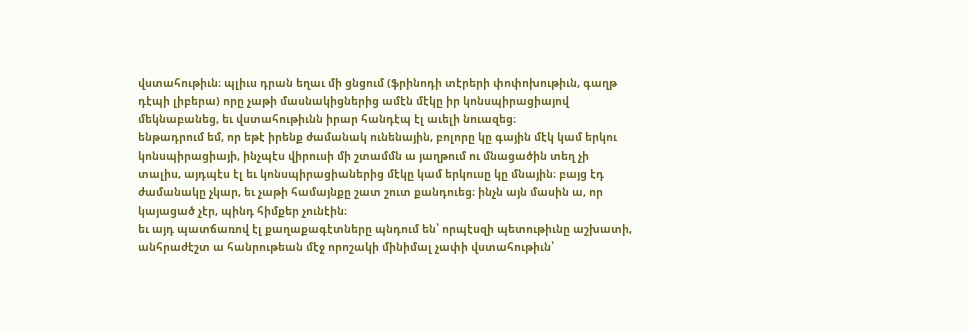վստահութիւն։ պլիւս դրան եղաւ մի ցնցում (ֆրինոդի տէրերի փոփոխութիւն, գաղթ դէպի լիբերա) որը չաթի մասնակիցներից ամէն մէկը իր կոնսպիրացիայով մեկնաբանեց, եւ վստահութիւնն իրար հանդէպ էլ աւելի նուազեց։
ենթադրում եմ, որ եթէ իրենք ժամանակ ունենային, բոլորը կը գային մէկ կամ երկու կոնսպիրացիայի, ինչպէս վիրուսի մի շտամմն ա յաղթում ու մնացածին տեղ չի տալիս, այդպէս էլ եւ կոնսպիրացիաներից մէկը կամ երկուսը կը մնային։ բայց էդ ժամանակը չկար, եւ չաթի համայնքը շատ շուտ քանդուեց։ ինչն այն մասին ա, որ կայացած չէր, պինդ հիմքեր չունէին։
եւ այդ պատճառով էլ քաղաքագէտները պնդում են՝ որպէսզի պետութիւնը աշխատի, անհրաժէշտ ա հանրութեան մէջ որոշակի մինիմալ չափի վստահութիւն՝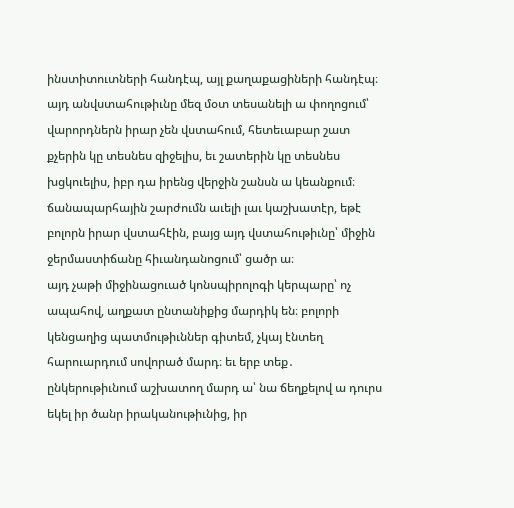ինստիտուտների հանդէպ, այլ քաղաքացիների հանդէպ։
այդ անվստահութիւնը մեզ մօտ տեսանելի ա փողոցում՝ վարորդներն իրար չեն վստահում, հետեւաբար շատ քչերին կը տեսնես զիջելիս, եւ շատերին կը տեսնես խցկուելիս, իբր դա իրենց վերջին շանսն ա կեանքում։ ճանապարհային շարժումն աւելի լաւ կաշխատէր, եթէ բոլորն իրար վստահէին, բայց այդ վստահութիւնը՝ միջին ջերմաստիճանը հիւանդանոցում՝ ցածր ա։
այդ չաթի միջինացուած կոնսպիրոլոգի կերպարը՝ ոչ ապահով, աղքատ ընտանիքից մարդիկ են։ բոլորի կենցաղից պատմութիւններ գիտեմ, չկայ էնտեղ հարուարդում սովորած մարդ։ եւ երբ տեք․ ընկերութիւնում աշխատող մարդ ա՝ նա ճեղքելով ա դուրս եկել իր ծանր իրականութիւնից, իր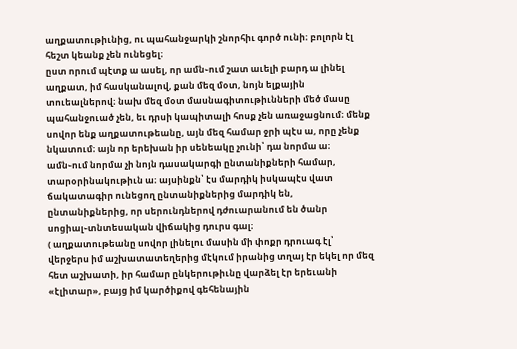աղքատութիւնից, ու պահանջարկի շնորհիւ գործ ունի։ բոլորն էլ հեշտ կեանք չեն ունեցել։
ըստ որում պէտք ա ասել, որ ամն֊ում շատ աւելի բարդ ա լինել աղքատ, իմ հասկանալով, քան մեզ մօտ, նոյն ելքային տուեալներով։ նախ մեզ մօտ մասնագիտութիւնների մեծ մասը պահանջուած չեն, եւ դրսի կապիտալի հոսք չեն առաջացնում։ մենք սովոր ենք աղքատութեանը, այն մեզ համար ջրի պէս ա, որը չենք նկատում։ այն որ երեխան իր սենեակը չունի՝ դա նորմա ա։ ամն֊ում նորմա չի նոյն դասակարգի ընտանիքների համար, տարօրինակութիւն ա։ այսինքն՝ էս մարդիկ իսկապէս վատ ճակատագիր ունեցող ընտանիքներից մարդիկ են, ընտանիքներից, որ սերունդներով դժուարանում են ծանր սոցիալ֊տնտեսական վիճակից դուրս գալ։
( աղքատութեանը սովոր լինելու մասին մի փոքր դրուագ էլ՝ վերջերս իմ աշխատատեղերից մէկում իրանից տղայ էր եկել որ մեզ հետ աշխատի, իր համար ընկերութիւնը վարձել էր երեւանի «էլիտար», բայց իմ կարծիքով գեհենային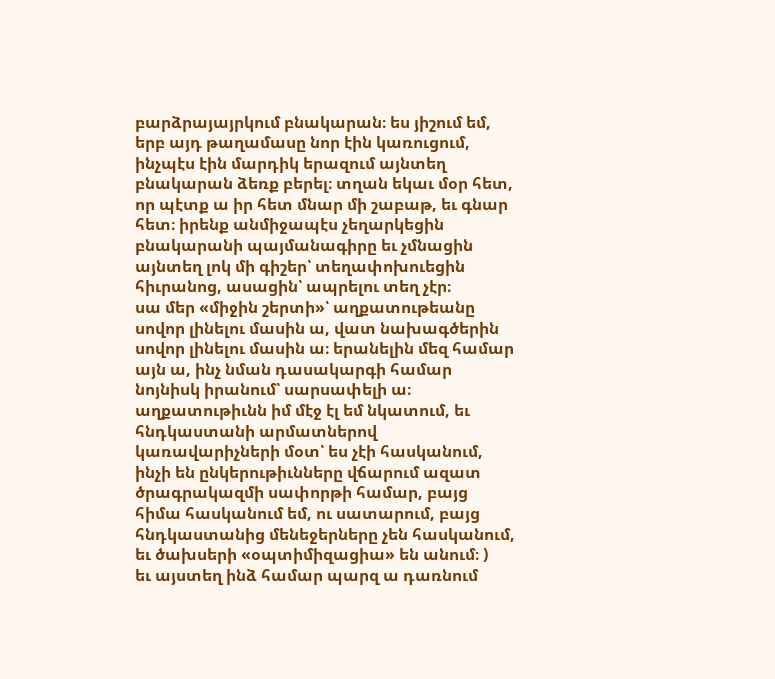բարձրայայրկում բնակարան։ ես յիշում եմ, երբ այդ թաղամասը նոր էին կառուցում, ինչպէս էին մարդիկ երազում այնտեղ բնակարան ձեռք բերել։ տղան եկաւ մօր հետ, որ պէտք ա իր հետ մնար մի շաբաթ, եւ գնար հետ։ իրենք անմիջապէս չեղարկեցին բնակարանի պայմանագիրը եւ չմնացին այնտեղ լոկ մի գիշեր՝ տեղափոխուեցին հիւրանոց, ասացին՝ ապրելու տեղ չէր։
սա մեր «միջին շերտի»՝ աղքատութեանը սովոր լինելու մասին ա, վատ նախագծերին սովոր լինելու մասին ա։ երանելին մեզ համար այն ա, ինչ նման դասակարգի համար նոյնիսկ իրանում՝ սարսափելի ա։
աղքատութիւնն իմ մէջ էլ եմ նկատում, եւ հնդկաստանի արմատներով կառավարիչների մօտ՝ ես չէի հասկանում, ինչի են ընկերութիւնները վճարում ազատ ծրագրակազմի սափորթի համար, բայց հիմա հասկանում եմ, ու սատարում, բայց հնդկաստանից մենեջերները չեն հասկանում, եւ ծախսերի «օպտիմիզացիա» են անում։ )
եւ այստեղ ինձ համար պարզ ա դառնում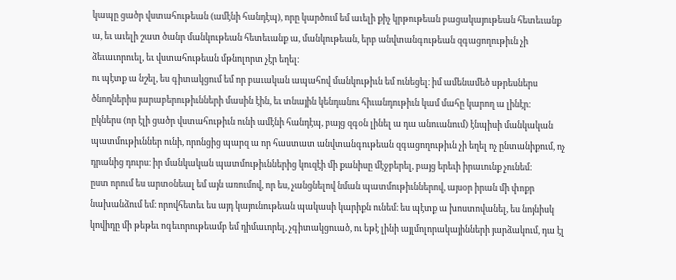կապը ցածր վստահութեան (ամէնի հանդէպ), որը կարծում եմ աւելի քիչ կրթութեան բացակայութեան հետեւանք ա, եւ աւելի շատ ծանր մանկութեան հետեւանք ա, մանկութեան, երբ անվտանգութեան զգացողութիւն չի ձեւաւորուել, եւ վստահութեան մթնոլորտ չէր եղել։
ու պէտք ա նշել, ես գիտակցում եմ որ բաւական ապահով մանկութիւն եմ ունեցել։ իմ ամենամեծ սթրեսներս ծնողներիս յարաբերութիւնների մասին էին, եւ տնային կենդանու հիւանդութիւն կամ մահը կարող ա լինէր։
ըկներս (որ էլի ցածր վստահութիւն ունի ամէնի հանդէպ, բայց զգօն լինել ա դա անուանում) էնպիսի մանկական պատմութիւններ ունի, որոնցից պարզ ա որ հաստատ անվտանգութեան զգացողութիւն չի եղել ոչ ընտանիքում, ոչ դրանից դուրս։ իր մանկական պատմութիւններից կուզէի մի քանիսը մէջբերել, բայց երեւի իրաւունք չունեմ։
ըստ որում ես արտօնեալ եմ այն առումով, որ ես, չանցնելով նման պատմութիւններով, այսօր իրան մի փոքր նախանձում եմ։ որովհետեւ ես այդ կայունութեան պակասի կարիքն ունեմ։ ես պէտք ա խոստովանել, ես նոյնիսկ կովիդը մի թեթեւ ոգեւորութեամբ եմ դիմաւորել, չգիտակցուած, ու եթէ լինի այլմոլորակայինների յարձակում, դա էլ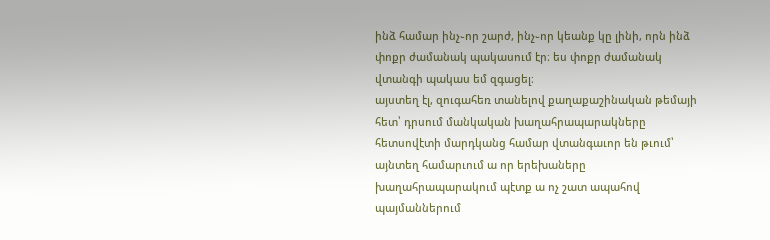ինձ համար ինչ֊որ շարժ, ինչ֊որ կեանք կը լինի, որն ինձ փոքր ժամանակ պակասում էր։ ես փոքր ժամանակ վտանգի պակաս եմ զգացել։
այստեղ էլ, զուգահեռ տանելով քաղաքաշինական թեմայի հետ՝ դրսում մանկական խաղահրապարակները հետսովէտի մարդկանց համար վտանգաւոր են թւում՝ այնտեղ համարւում ա որ երեխաները խաղահրապարակում պէտք ա ոչ շատ ապահով պայմաններում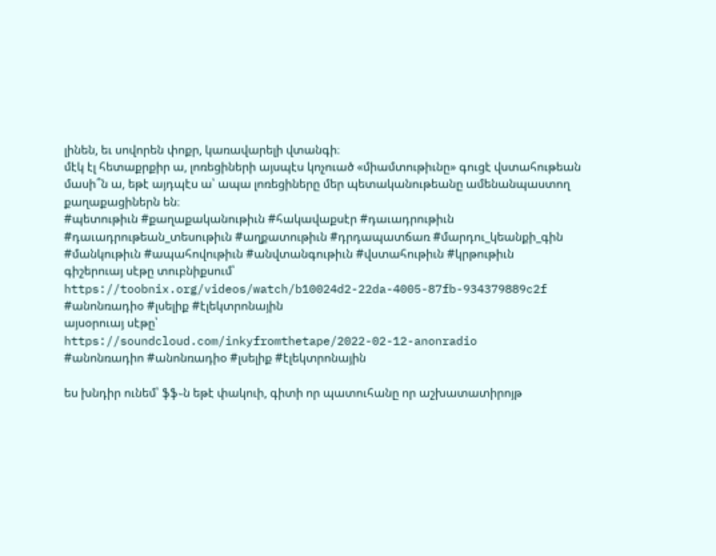լինեն, եւ սովորեն փոքր, կառավարելի վտանգի։
մէկ էլ հետաքրքիր ա, լոռեցիների այսպէս կոչուած «միամտութիւնը» գուցէ վստահութեան մասի՞ն ա, եթէ այդպէս ա՝ ապա լոռեցիները մեր պետականութեանը ամենանպաստող քաղաքացիներն են։
#պետութիւն #քաղաքականութիւն #հակավաքսէր #դաւադրութիւն #դաւադրութեան_տեսութիւն #աղքատութիւն #դրդապատճառ #մարդու_կեանքի_գին #մանկութիւն #ապահովութիւն #անվտանգութիւն #վստահութիւն #կրթութիւն
գիշերուայ սէթը տուբնիքսում՝
https://toobnix.org/videos/watch/b10024d2-22da-4005-87fb-934379889c2f
#անոնռադիօ #լսելիք #էլեկտրոնային
այսօրուայ սէթը՝
https://soundcloud.com/inkyfromthetape/2022-02-12-anonradio
#անոնռադիո #անոնռադիօ #լսելիք #էլեկտրոնային

ես խնդիր ունեմ՝ ֆֆ֊ն եթէ փակուի, գիտի որ պատուհանը որ աշխատատիրոյթ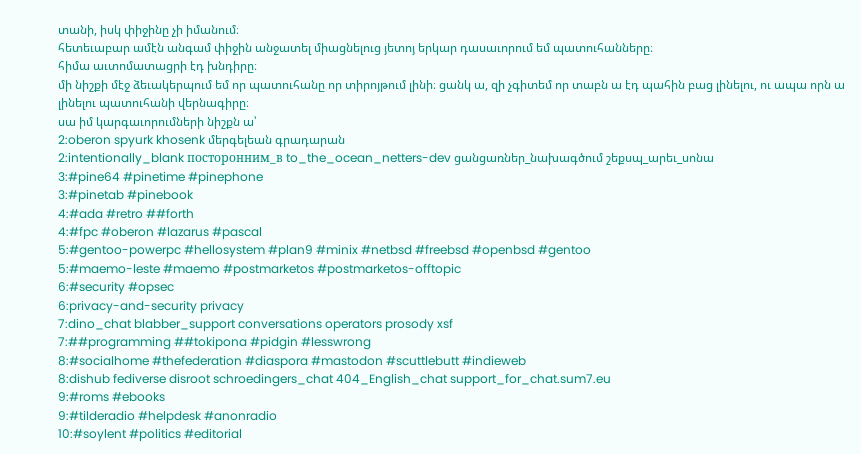տանի, իսկ փիջինը չի իմանում։
հետեւաբար ամէն անգամ փիջին անջատել միացնելուց յետոյ երկար դասաւորում եմ պատուհանները։
հիմա աւտոմատացրի էդ խնդիրը։
մի նիշքի մէջ ձեւակերպում եմ որ պատուհանը որ տիրոյթում լինի։ ցանկ ա, զի չգիտեմ որ տաբն ա էդ պահին բաց լինելու, ու ապա որն ա լինելու պատուհանի վերնագիրը։
սա իմ կարգաւորումների նիշքն ա՝
2:oberon spyurk khosenk մերգելեան գրադարան
2:intentionally_blank посторонним_в to_the_ocean_netters-dev ցանցառներ_նախագծում շեքսպ_արեւ_սոնա
3:#pine64 #pinetime #pinephone
3:#pinetab #pinebook
4:#ada #retro ##forth
4:#fpc #oberon #lazarus #pascal
5:#gentoo-powerpc #hellosystem #plan9 #minix #netbsd #freebsd #openbsd #gentoo
5:#maemo-leste #maemo #postmarketos #postmarketos-offtopic
6:#security #opsec
6:privacy-and-security privacy
7:dino_chat blabber_support conversations operators prosody xsf
7:##programming ##tokipona #pidgin #lesswrong
8:#socialhome #thefederation #diaspora #mastodon #scuttlebutt #indieweb
8:dishub fediverse disroot schroedingers_chat 404_English_chat support_for_chat.sum7.eu
9:#roms #ebooks
9:#tilderadio #helpdesk #anonradio
10:#soylent #politics #editorial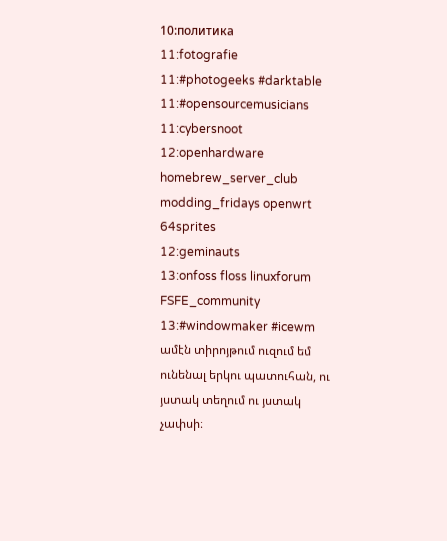10:политика
11:fotografie
11:#photogeeks #darktable
11:#opensourcemusicians
11:cybersnoot
12:openhardware homebrew_server_club modding_fridays openwrt 64sprites
12:geminauts
13:onfoss floss linuxforum FSFE_community
13:#windowmaker #icewm
ամէն տիրոյթում ուզում եմ ունենալ երկու պատուհան, ու յստակ տեղում ու յստակ չափսի։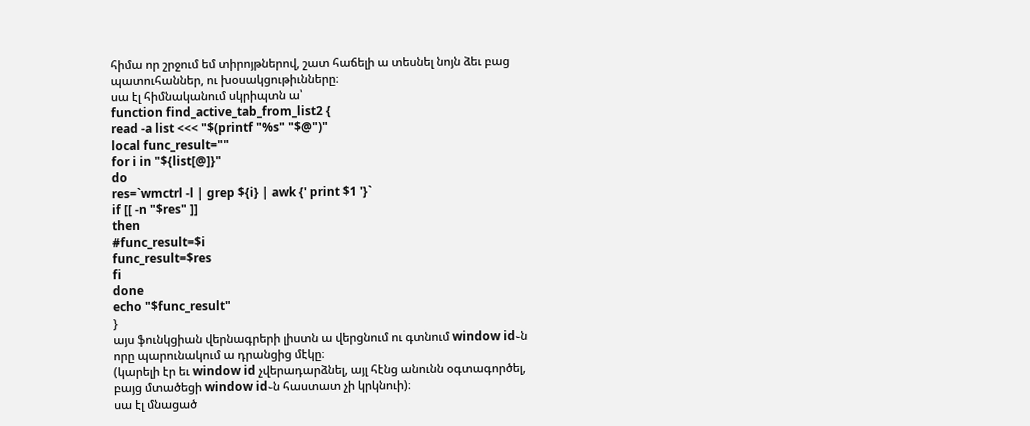հիմա որ շրջում եմ տիրոյթներով, շատ հաճելի ա տեսնել նոյն ձեւ բաց պատուհաններ, ու խօսակցութիւնները։
սա էլ հիմնականում սկրիպտն ա՝
function find_active_tab_from_list2 {
read -a list <<< "$(printf "%s" "$@")"
local func_result=""
for i in "${list[@]}"
do
res=`wmctrl -l | grep ${i} | awk {' print $1 '}`
if [[ -n "$res" ]]
then
#func_result=$i
func_result=$res
fi
done
echo "$func_result"
}
այս ֆունկցիան վերնագրերի լիստն ա վերցնում ու գտնում window id֊ն որը պարունակում ա դրանցից մէկը։
(կարելի էր եւ window id չվերադարձնել, այլ հէնց անունն օգտագործել, բայց մտածեցի window id֊ն հաստատ չի կրկնուի)։
սա էլ մնացած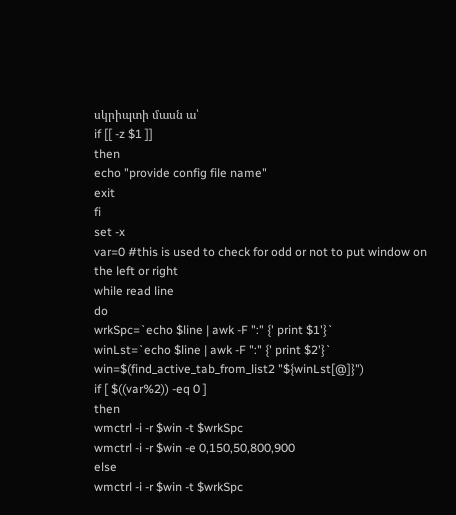սկրիպտի մասն ա՝
if [[ -z $1 ]]
then
echo "provide config file name"
exit
fi
set -x
var=0 #this is used to check for odd or not to put window on the left or right
while read line
do
wrkSpc=`echo $line | awk -F ":" {' print $1'}`
winLst=`echo $line | awk -F ":" {' print $2'}`
win=$(find_active_tab_from_list2 "${winLst[@]}")
if [ $((var%2)) -eq 0 ]
then
wmctrl -i -r $win -t $wrkSpc
wmctrl -i -r $win -e 0,150,50,800,900
else
wmctrl -i -r $win -t $wrkSpc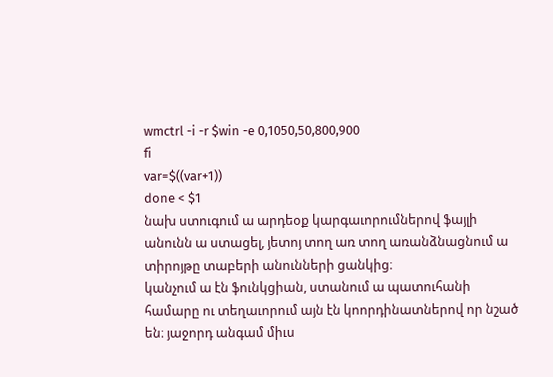wmctrl -i -r $win -e 0,1050,50,800,900
fi
var=$((var+1))
done < $1
նախ ստուգում ա արդեօք կարգաւորումներով ֆայլի անունն ա ստացել, յետոյ տող առ տող առանձնացնում ա տիրոյթը տաբերի անունների ցանկից։
կանչում ա էն ֆունկցիան, ստանում ա պատուհանի համարը ու տեղաւորում այն էն կոորդինատներով որ նշած են։ յաջորդ անգամ միւս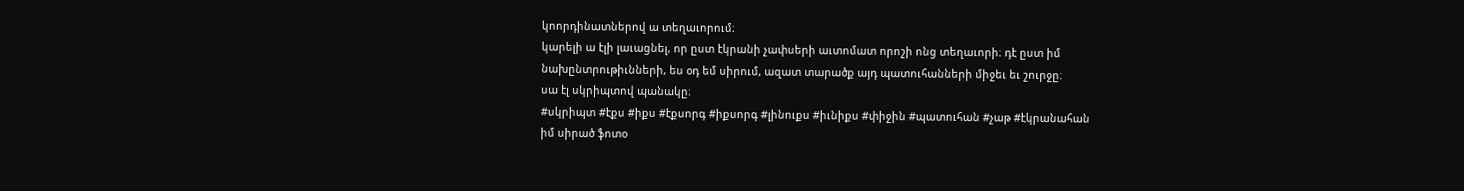կոորդինատներով ա տեղաւորում։
կարելի ա էլի լաւացնել, որ ըստ էկրանի չափսերի աւտոմատ որոշի ոնց տեղաւորի։ դէ ըստ իմ նախընտրութիւնների, ես օդ եմ սիրում, ազատ տարածք այդ պատուհանների միջեւ եւ շուրջը։
սա էլ սկրիպտով պանակը։
#սկրիպտ #էքս #իքս #էքսորգ #իքսորգ #լինուքս #իւնիքս #փիջին #պատուհան #չաթ #էկրանահան
իմ սիրած ֆոտօ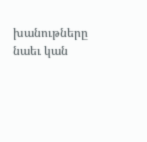խանութները նաեւ կան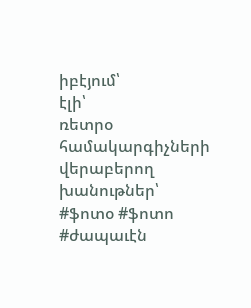իբէյում՝
էլի՝
ռետրօ համակարգիչների վերաբերող խանութներ՝
#ֆոտօ #ֆոտո #ժապաւէն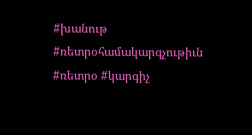#խանութ #ռետրօհամակարգչութիւն #ռետրօ #կարգիչ